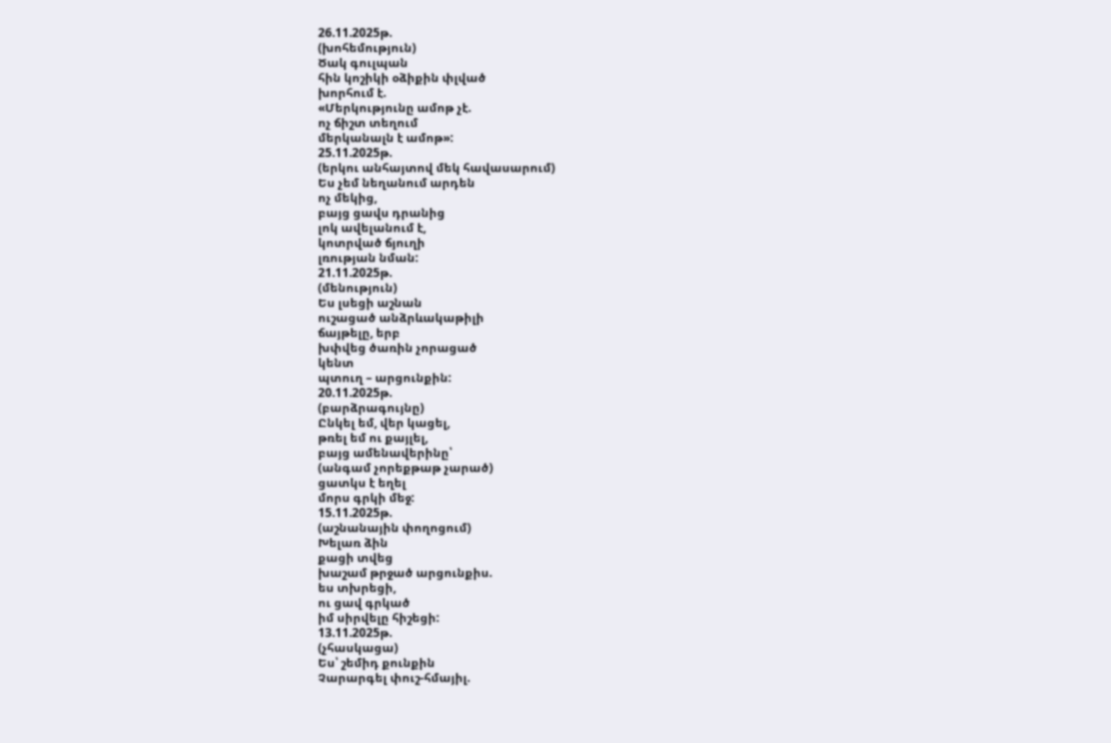26.11.2025թ.
(խոհեմություն)
Ծակ գուլպան
հին կոշիկի օձիքին փլված
խորհում է.
«Մերկությունը ամոթ չէ.
ոչ ճիշտ տեղում
մերկանալն է ամոթ»:
25.11.2025թ.
(երկու անհայտով մեկ հավասարում)
Ես չեմ նեղանում արդեն
ոչ մեկից,
բայց ցավս դրանից
լոկ ավելանում է,
կոտրված ճյուղի
լռության նման:
21.11.2025թ.
(մենություն)
Ես լսեցի աշնան
ուշացած անձրևակաթիլի
ճայթելը, երբ
խփվեց ծառին չորացած
կենտ
պտուղ – արցունքին:
20.11.2025թ.
(բարձրագույնը)
Ընկել եմ, վեր կացել,
թռել եմ ու քայլել,
բայց ամենավերինը՝
(անգամ չորեքթաթ չարած)
ցատկս է եղել
մորս գրկի մեջ:
15.11.2025թ.
(աշնանային փողոցում)
Խելառ ձին
քացի տվեց
խաշամ թրջած արցունքիս.
ես տխրեցի,
ու ցավ գրկած
իմ սիրվելը հիշեցի:
13.11.2025թ.
(չհասկացա)
Ես՝ շեմիդ քունքին
Չարարգել փուշ-հմայիլ.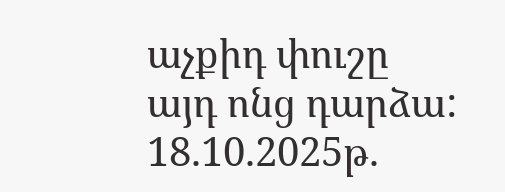աչքիդ փուշը
այդ ոնց դարձա:
18.10.2025թ.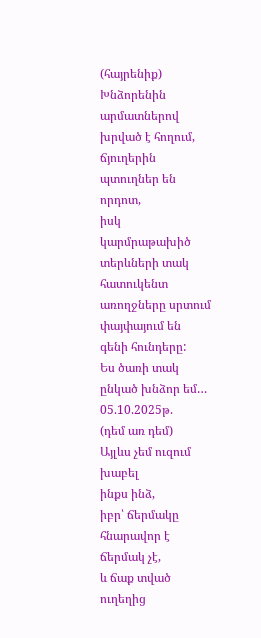(հայրենիք)
Խնձորենին
արմատներով խրված է հողում,
ճյուղերին պտուղներ են որդոտ,
իսկ կարմրաթախիծ տերևների տակ
հատուկենտ առողջները սրտում
փայփայում են գենի հունդերը:
Ես ծառի տակ ընկած խնձոր եմ…
05.10.2025թ.
(դեմ առ դեմ)
Այլևս չեմ ուզում խաբել
ինքս ինձ,
իբր՝ ճերմակը հնարավոր է ճերմակ չէ,
և ճաք տված ուղեղից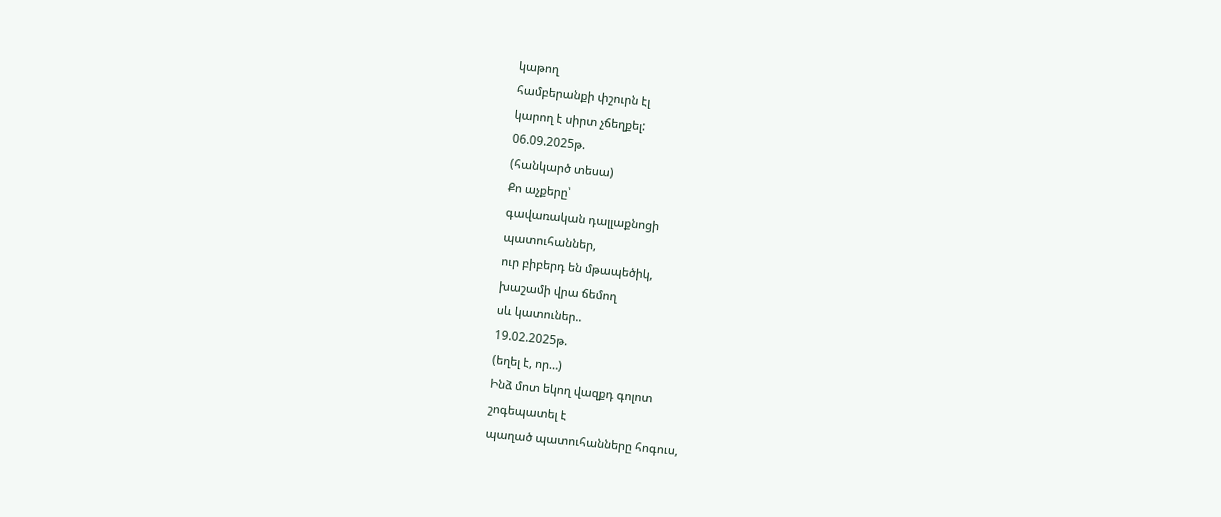կաթող
համբերանքի փշուրն էլ
կարող է սիրտ չճեղքել:
06.09.2025թ.
(հանկարծ տեսա)
Քո աչքերը՝
գավառական դալլաքնոցի
պատուհաններ,
ուր բիբերդ են մթապեծիկ,
խաշամի վրա ճեմող
սև կատուներ..
19.02.2025թ.
(եղել է, որ…)
Ինձ մոտ եկող վազքդ գոլոտ
շոգեպատել է
պաղած պատուհանները հոգուս,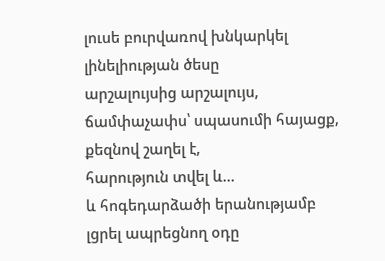լուսե բուրվառով խնկարկել
լինելիության ծեսը
արշալույսից արշալույս,
ճամփաչափս՝ սպասումի հայացք,
քեզնով շաղել է,
հարություն տվել և…
և հոգեդարձածի երանությամբ
լցրել ապրեցնող օդը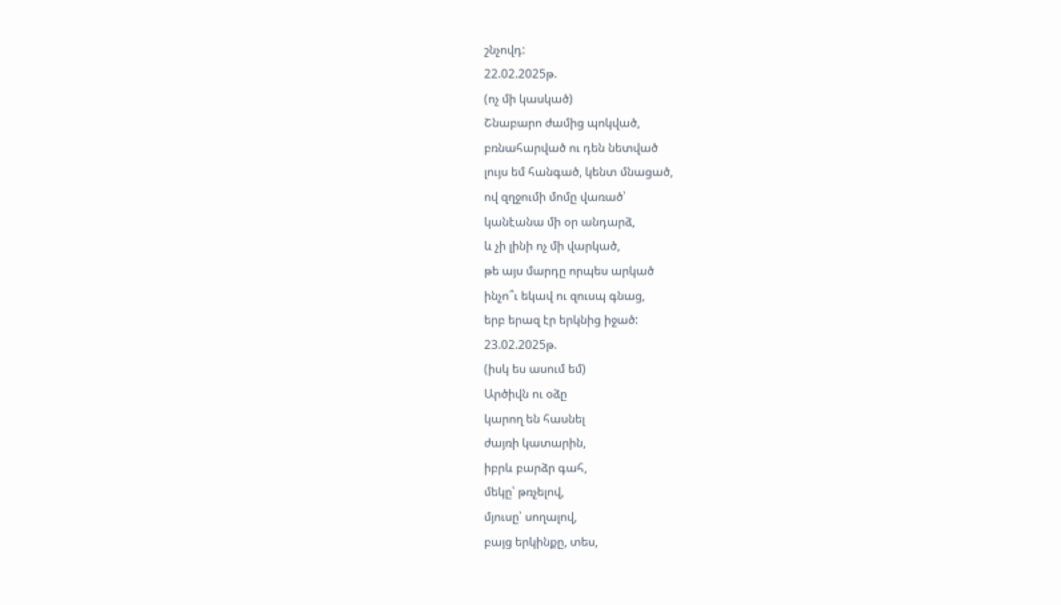շնչովդ:
22.02.2025թ.
(ոչ մի կասկած)
Շնաբարո ժամից պոկված,
բռնահարված ու դեն նետված
լույս եմ հանգած, կենտ մնացած,
ով զղջումի մոմը վառած՝
կանէանա մի օր անդարձ,
և չի լինի ոչ մի վարկած,
թե այս մարդը որպես արկած
ինչո՞ւ եկավ ու զուսպ գնաց,
երբ երազ էր երկնից իջած:
23.02.2025թ.
(իսկ ես ասում եմ)
Արծիվն ու օձը
կարող են հասնել
ժայռի կատարին,
իբրև բարձր գահ,
մեկը՝ թռչելով,
մյուսը՝ սողալով,
բայց երկինքը, տես,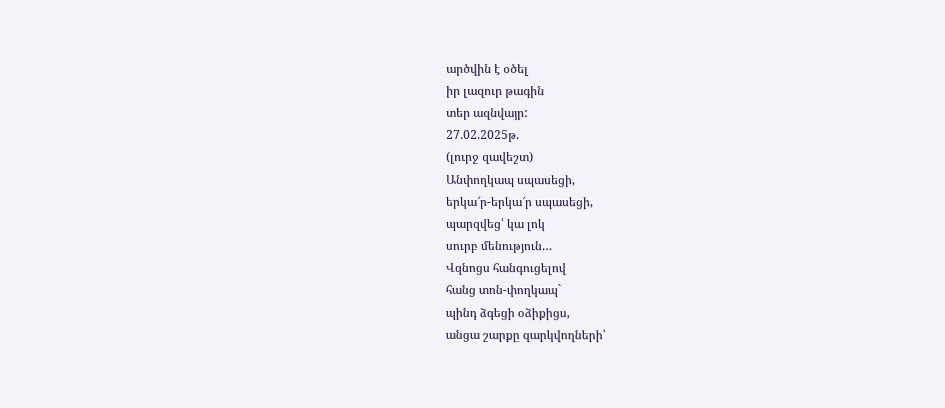արծվին է օծել
իր լազուր թագին
տեր ազնվայր:
27.02.2025թ.
(լուրջ զավեշտ)
Անփողկապ սպասեցի,
երկա՜ր-երկա՜ր սպասեցի,
պարզվեց՝ կա լոկ
սուրբ մենություն…
Վզնոցս հանգուցելով
հանց տոն-փողկապ`
պինդ ձգեցի օձիքիցս,
անցա շարքը զարկվողների՝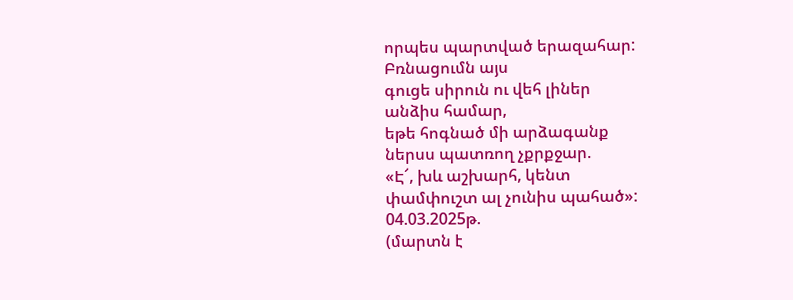որպես պարտված երազահար:
Բռնացումն այս
գուցե սիրուն ու վեհ լիներ
անձիս համար,
եթե հոգնած մի արձագանք
ներսս պատռող չքրքջար.
«Է՜, խև աշխարհ, կենտ
փամփուշտ ալ չունիս պահած»:
04.03.2025թ.
(մարտն է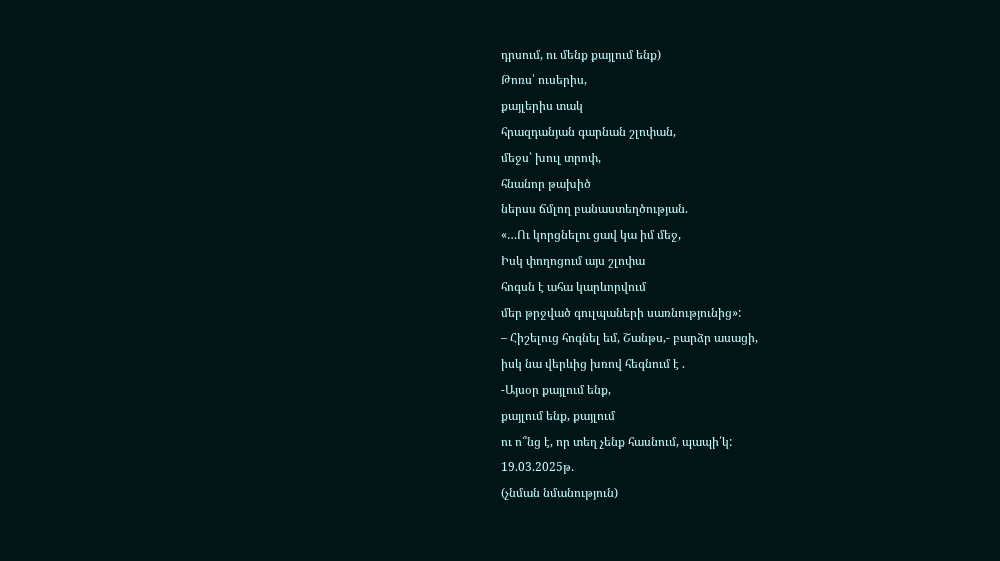դրսում, ու մենք քայլում ենք)
Թոռս՝ ուսերիս,
քայլերիս տակ
հրազդանյան գարնան շլոփան,
մեջս՝ խուլ տրոփ,
հնանոր թախիծ
ներսս ճմլող բանաստեղծության.
«…Ու կորցնելու ցավ կա իմ մեջ,
Իսկ փողոցում այս շլոփա
հոգսն է ահա կարևորվում
մեր թրջված գուլպաների սառնությունից»:
– Հիշելուց հոգնել եմ, Շանթս,- բարձր ասացի,
իսկ նա վերևից խռով հեգնում է .
-Այսօր քայլում ենք,
քայլում ենք, քայլում
ու ո՞նց է, որ տեղ չենք հասնում, պապի՛կ:
19.03.2025թ.
(չնման նմանություն)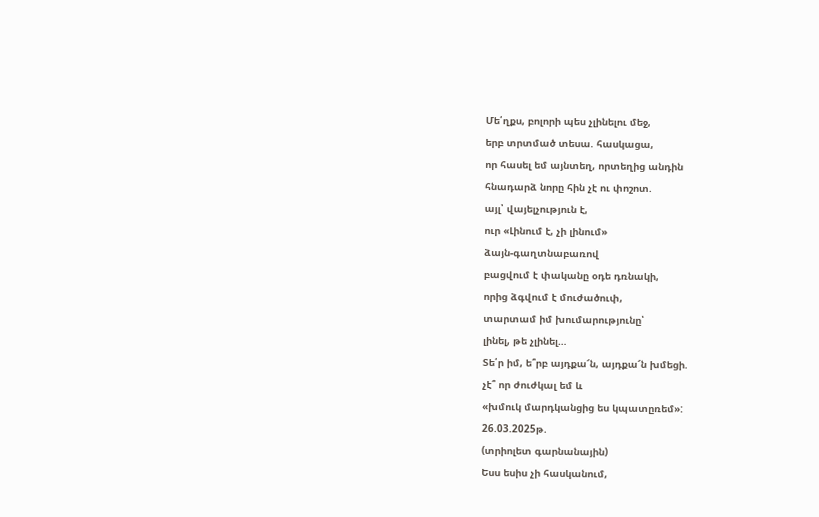Մե՛ղքս, բոլորի պես չլինելու մեջ,
երբ տրտմած տեսա. հասկացա,
որ հասել եմ այնտեղ, որտեղից անդին
հնադարձ նորը հին չէ ու փոշոտ.
այլ՝ վայելչություն է,
ուր «Լինում է, չի լինում»
ձայն-գաղտնաբառով
բացվում է փականը օդե դռնակի,
որից ձգվում է մուժածուփ,
տարտամ իմ խումարությունը՝
լինել, թե չլինել…
Տե՛ր իմ, ե՞րբ այդքա՜ն, այդքա՜ն խմեցի.
չէ՞ որ ժուժկալ եմ և
«խմուկ մարդկանցից ես կպատըռեմ»:
26.03.2025թ.
(տրիոլետ գարնանային)
Եսս եսիս չի հասկանում,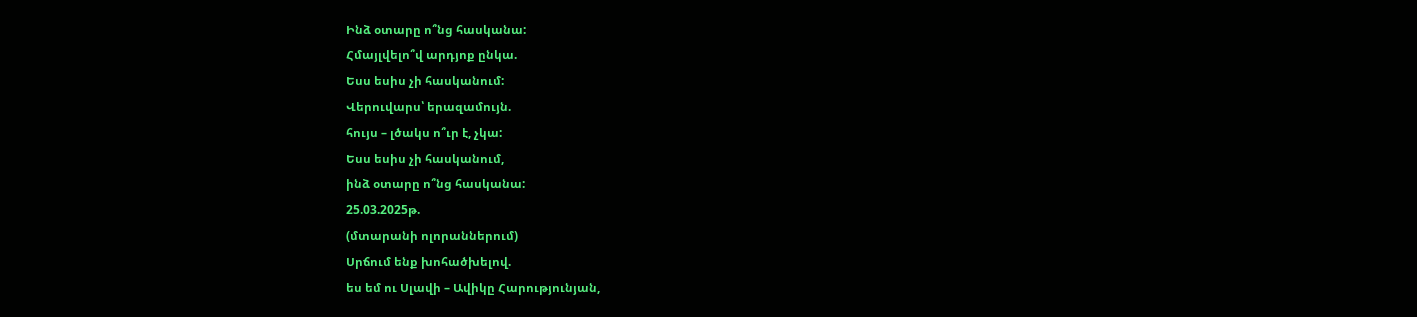Ինձ օտարը ո՞նց հասկանա:
Հմայլվելո՞վ արդյոք ընկա.
Եսս եսիս չի հասկանում:
Վերուվարս՝ երազամույն.
հույս – լծակս ո՞ւր է, չկա:
Եսս եսիս չի հասկանում,
ինձ օտարը ո՞նց հասկանա:
25.03.2025թ.
(մտարանի ոլորաններում)
Սրճում ենք խոհածխելով.
ես եմ ու Սլավի – Ավիկը Հարությունյան,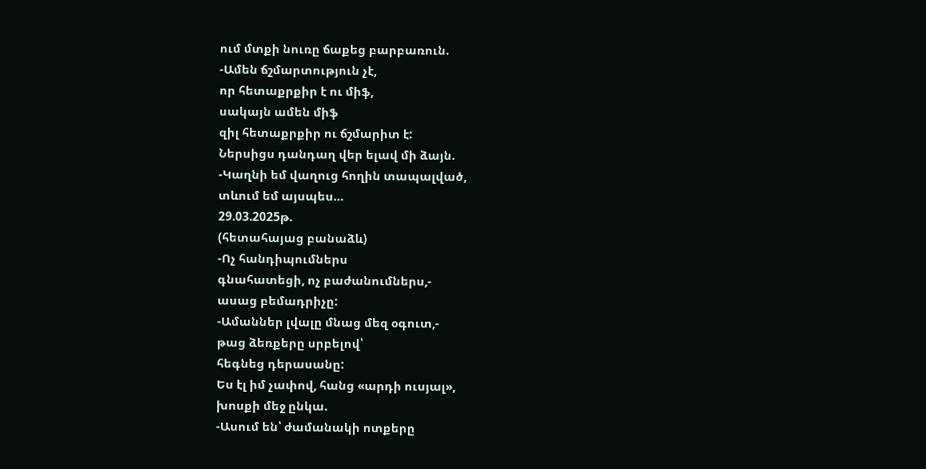ում մտքի նուռը ճաքեց բարբառուն.
-Ամեն ճշմարտություն չէ,
որ հետաքրքիր է ու միֆ,
սակայն ամեն միֆ
զիլ հետաքրքիր ու ճշմարիտ է:
Ներսիցս դանդաղ վեր ելավ մի ձայն.
-Կաղնի եմ վաղուց հողին տապալված,
տևում եմ այսպես…
29.03.2025թ.
(հետահայաց բանաձև)
-Ոչ հանդիպումներս
գնահատեցի, ոչ բաժանումներս,-
ասաց բեմադրիչը:
-Ամաններ լվալը մնաց մեզ օգուտ,-
թաց ձեռքերը սրբելով՝
հեգնեց դերասանը:
Ես էլ իմ չափով, հանց «արդի ուսյալ»,
խոսքի մեջ ընկա.
-Ասում են՝ ժամանակի ոտքերը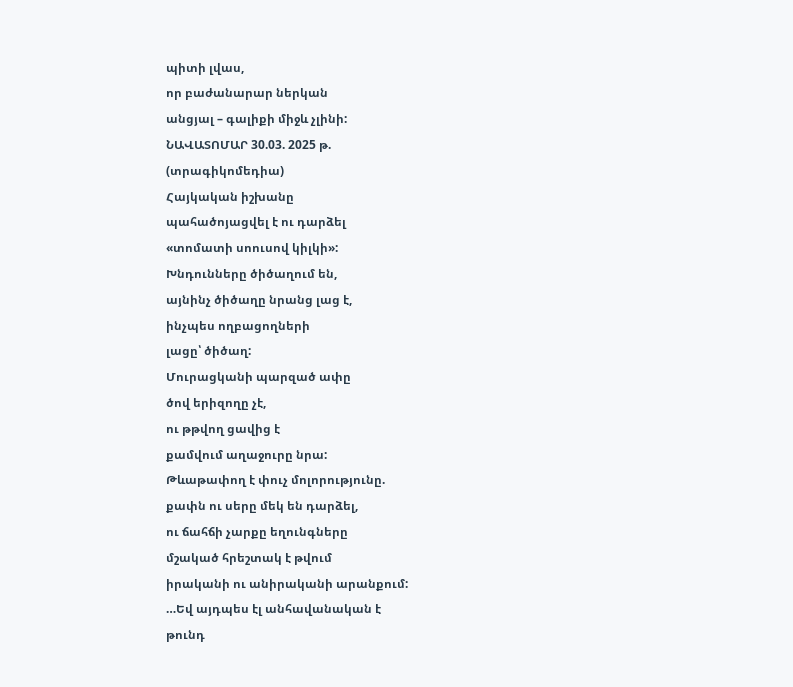պիտի լվաս,
որ բաժանարար ներկան
անցյալ – գալիքի միջև չլինի:
ՆԱՎԱՏՈՄԱՐ 30.03. 2025 թ.
(տրագիկոմեդիա)
Հայկական իշխանը
պահածոյացվել է ու դարձել
«տոմատի սոուսով կիլկի»:
Խնդունները ծիծաղում են,
այնինչ ծիծաղը նրանց լաց է,
ինչպես ողբացողների
լացը՝ ծիծաղ:
Մուրացկանի պարզած ափը
ծով երիզողը չէ,
ու թթվող ցավից է
քամվում աղաջուրը նրա:
Թևաթափող է փուչ մոլորությունը.
քափն ու սերը մեկ են դարձել,
ու ճահճի չարքը եղունգները
մշակած հրեշտակ է թվում
իրականի ու անիրականի արանքում:
…Եվ այդպես էլ անհավանական է
թունդ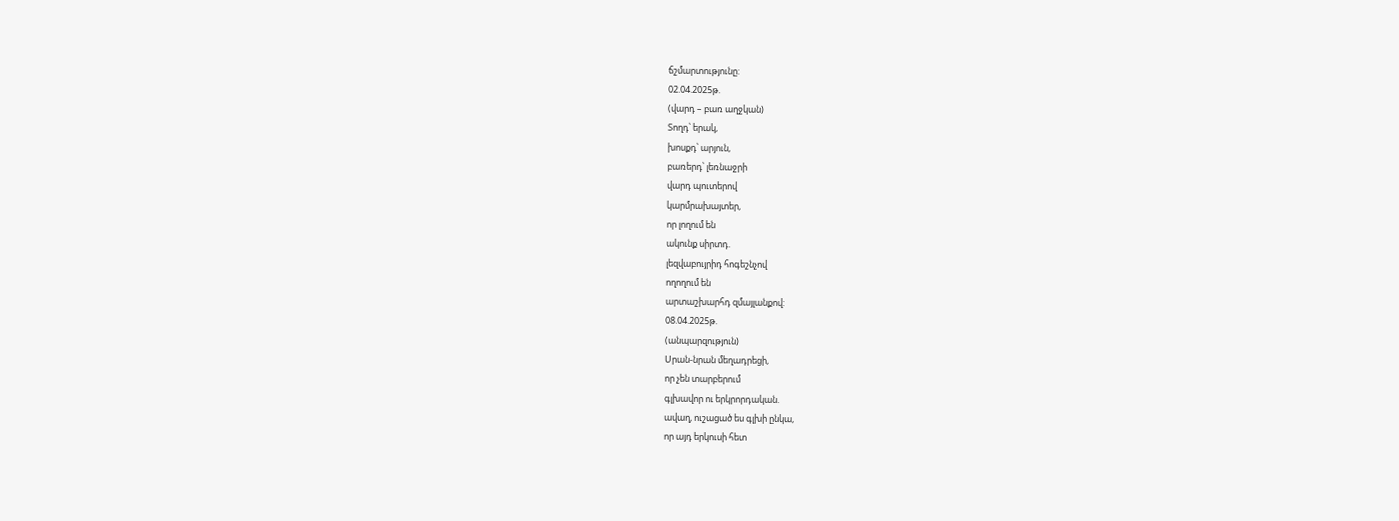ճշմարտությունը:
02.04.2025թ.
(վարդ – բառ աղջկան)
Տողդ՝ երակ,
խոսքդ՝ արյուն,
բառերդ՝ լեռնաջրի
վարդ պուտերով
կարմրախայտեր,
որ լողում են
ակունք սիրտդ.
լեզվաբույրիդ հոգեշնչով
ողողում են
արտաշխարհդ զմայլանքով:
08.04.2025թ.
(անպարզություն)
Սրան-նրան մեղադրեցի,
որ չեն տարբերում
գլխավոր ու երկրորդական.
ավաղ, ուշացած ես գլխի ընկա,
որ այդ երկուսի հետ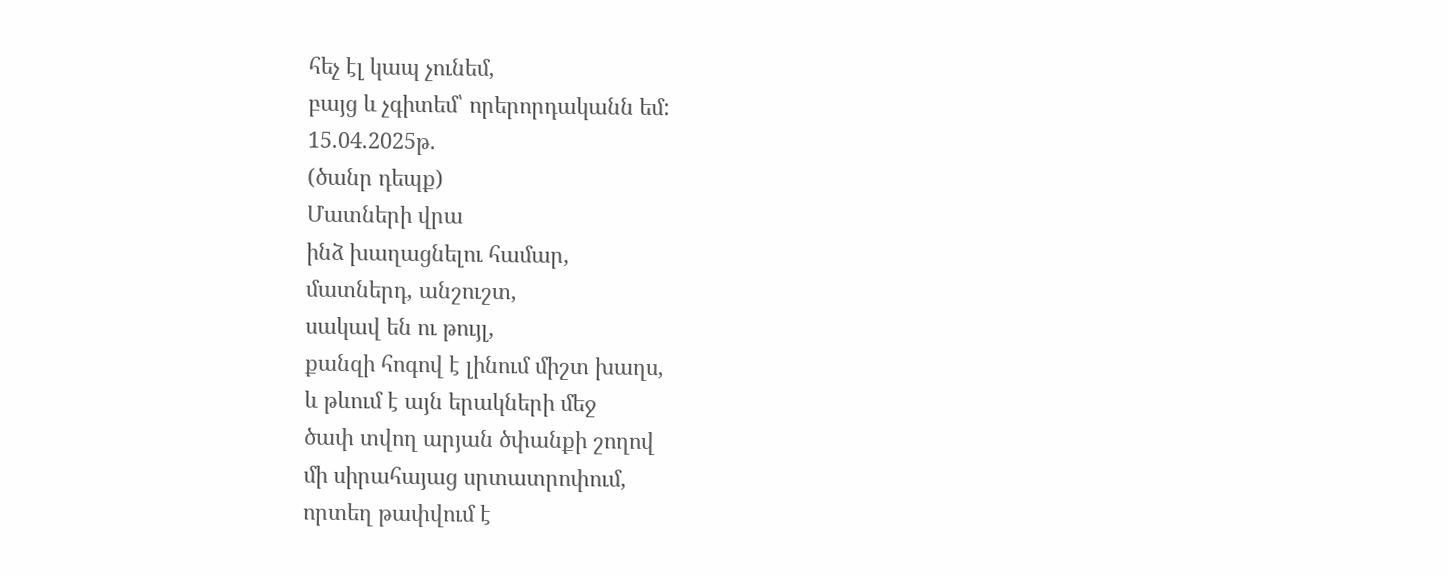հեչ էլ կապ չունեմ,
բայց և չգիտեմ՝ որերորդականն եմ:
15.04.2025թ.
(ծանր դեպք)
Մատների վրա
ինձ խաղացնելու համար,
մատներդ, անշուշտ,
սակավ են ու թույլ,
քանզի հոգով է լինում միշտ խաղս,
և թևում է այն երակների մեջ
ծափ տվող արյան ծփանքի շողով
մի սիրահայաց սրտատրոփում,
որտեղ թափվում է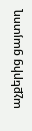աչքերից ցայտող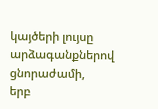կայծերի լույսը
արձագանքներով ցնորաժամի,
երբ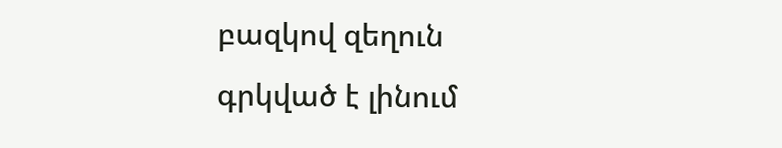բազկով զեղուն
գրկված է լինում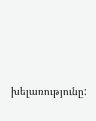խելառությունը: